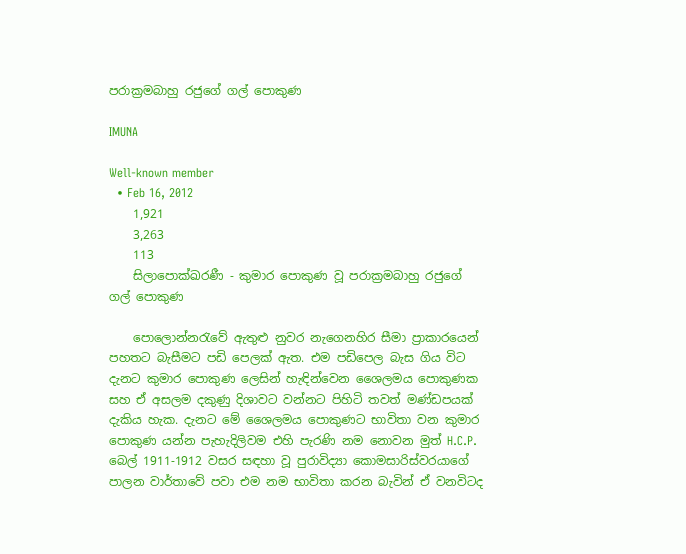පරාක්‍රමබාහු රජුගේ ගල් පොකුණ

IMUNA

Well-known member
  • Feb 16, 2012
    1,921
    3,263
    113
    සිලාපොක්ඛරණී - කුමාර පොකුණ වූ පරාක්‍රමබාහු රජුගේ ගල් පොකුණ

    පොලොන්නරැවේ ඇතුළු නුවර නැගෙනහිර සීමා ප්‍රාකාරයෙන් පහතට බැසීමට පඩි පෙලක් ඇත. එම පඩිපෙල බැස ගිය විට දැනට කුමාර පොකුණ ලෙසින් හැඳින්වෙන ශෛලමය පොකුණක සහ ඒ අසලම දකුණු දිශාවට වන්නට පිහිටි තවත් මණ්ඩපයක් දැකිය හැක. දැනට මේ ශෛලමය පොකුණට භාවිතා වන කුමාර පොකුණ යන්න පැහැදිලිවම එහි පැරණි නම නොවන මුත් H.C.P. බෙල් 1911-1912 වසර සඳහා වූ පුරාවිද්‍යා කොමසාරිස්වරයාගේ පාලන වාර්තාවේ පවා එම නම භාවිතා කරන බැවින් ඒ වනවිටද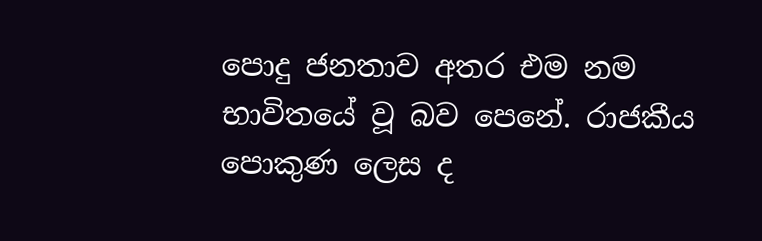පොදු ජනතාව අතර එම නම භාවිතයේ වූ බව පෙනේ. රාජකීය පොකුණ ලෙස ද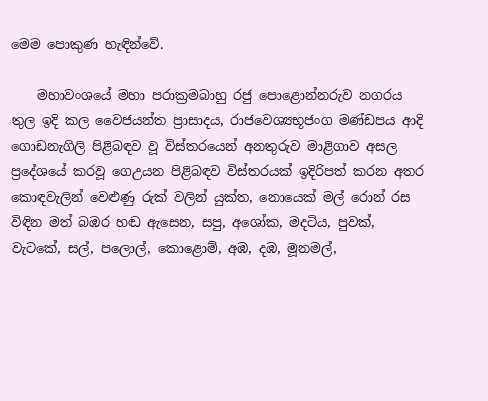මෙම පොකුණ හැඳින්වේ.

    මහාවංශයේ මහා පරාක්‍රමබාහු රජු පොළොන්නරුව නගරය තුල ඉදි කල වෛජයන්ත ප්‍රාසාදය, රාජවෙශ්‍යභූජංග මණ්ඩපය ආදි ගොඩනැගිලි පිළිබඳව වූ විස්තරයෙන් අනතුරුව මාළිගාව අසල ප්‍රදේශයේ කරවූ ගෙඋයන පිළිබඳව විස්තරයක් ඉදිරිපත් කරන අතර කොඳවැලින් වෙළුණු රුක් වලින් යුක්ත, නොයෙක් මල් රොන් රස විඳින මත් බඹර හඬ ඇසෙන, සපු, අශෝක, මදටිය, පුවක්, වැටකේ, සල්, පලොල්, කොළොම්, අඹ, දඹ, මූනමල්,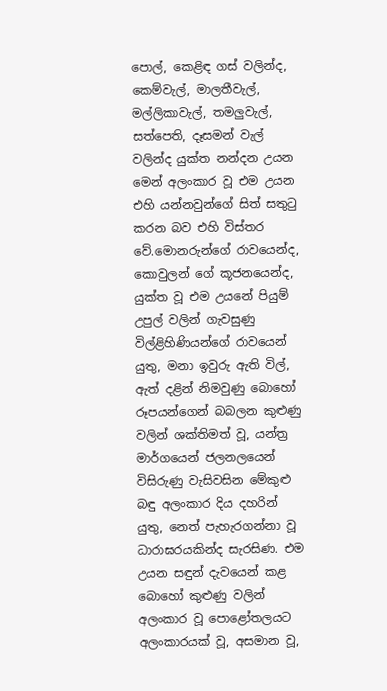පොල්, කෙළිඳ ගස් වලින්ද, කෙම්වැල්, මාලතීවැල්, මල්ලිකාවැල්, තමලුවැල්, සත්පෙති, දෑසමන් වැල් වලින්ද යුක්ත නන්දන උයන මෙන් අලංකාර වූ එම උයන එහි යන්නවුන්ගේ සිත් සතුටු කරන බව එහි විස්තර වේ.මොනරුන්ගේ රාවයෙන්ද, කොවුලන් ගේ කූජනයෙන්ද, යුක්ත වූ එම උයනේ පියුම් උපුල් වලින් ගැවසුණු විල්ළිහිණියන්ගේ රාවයෙන් යුතු, මනා ඉවුරු ඇති විල්, ඇත් දළින් නිමවුණු බොහෝ රූපයන්ගෙන් බබලන කුළුණු වලින් ශක්තිමත් වූ, යන්ත්‍ර මාර්ගයෙන් ජලනලයෙන් විසිරුණු වැසිවසින මේකුළු බඳු අලංකාර දිය දහරින් යුතු, නෙත් පැහැරගන්නා වූ ධාරාඝරයකින්ද සැරසිණ. එම උයන සඳුන් දැවයෙන් කළ බොහෝ කුළුණු වලින් අලංකාර වූ පොළෝතලයට අලංකාරයක් වූ, අසමාන වූ,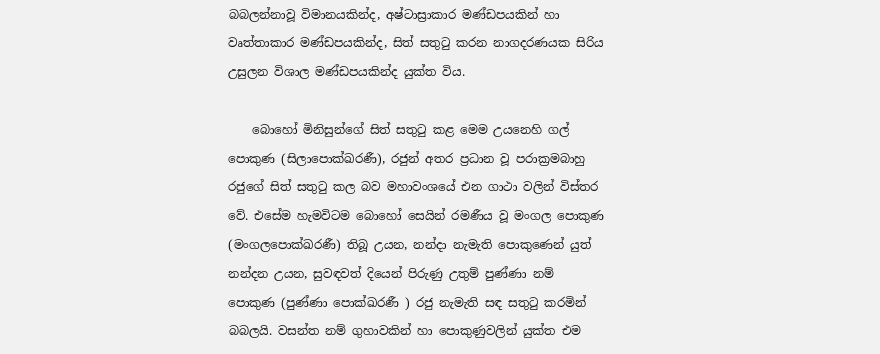බබලන්නාවූ විමානයකින්ද, අෂ්ටාස්‍රාකාර මණ්ඩපයකින් හා වෘත්තාකාර මණ්ඩපයකින්ද, සිත් සතුටු කරන නාගදරණයක සිරිය උසුලන විශාල මණ්ඩපයකින්ද යුක්ත විය.

    බොහෝ මිනිසුන්ගේ සිත් සතුටු කළ මෙම උයනෙහි ගල් පොකුණ (සිලාපොක්ඛරණී), රජුන් අතර ප්‍රධාන වූ පරාක්‍රමබාහු රජුගේ සිත් සතුටු කල බව මහාවංශයේ එන ගාථා වලින් විස්තර වේ. එසේම හැමවිටම බොහෝ සෙයින් රමණීය වූ මංගල පොකුණ (මංගලපොක්ඛරණී) තිබූ උයන, නන්දා නැමැති පොකුණෙන් යුත් නන්දන උයන, සුවඳවත් දියෙන් පිරුණු උතුම් පුණ්ණා නම් පොකුණ (පුණ්ණා පොක්ඛරණී ) රජු නැමැති සඳ සතුටු කරමින් බබලයි. වසන්ත නම් ගුහාවකින් හා පොකුණුවලින් යුක්ත එම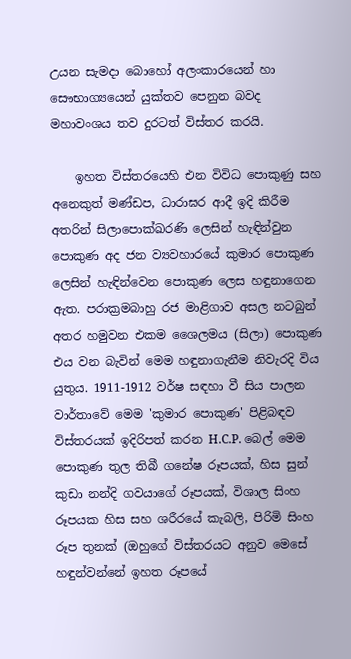උයන සැමදා බොහෝ අලංකාරයෙන් හා සෞභාග්‍යයෙන් යුක්තව පෙනුන බවද මහාවංශය තව දුරටත් විස්තර කරයි.

    ඉහත විස්තරයෙහි එන විවිධ පොකුණු සහ අනෙකුත් මණ්ඩප, ධාරාඝර ආදී ඉදි කිරීම අතරින් සිලාපොක්ඛරණි ලෙසින් හැඳින්වුන පොකුණ අද ජන ව්‍යවහාරයේ කුමාර පොකුණ ලෙසින් හැඳින්වෙන පොකුණ ලෙස හඳුනාගෙන ඇත. පරාක්‍රමබාහු රජ මාළිගාව අසල නටබුන් අතර හමුවන එකම ශෛලමය (සිලා) පොකුණ එය වන බැවින් මෙම හඳුනාගැනීම නිවැරදි විය යුතුය. 1911-1912 වර්ෂ සඳහා වී සිය පාලන වාර්තාවේ මෙම 'කුමාර පොකුණ' පිළිබඳව විස්තරයක් ඉදිරිපත් කරන H.C.P. බෙල් මෙම පොකුණ තුල තිබී ගනේෂ රූපයක්, හිස සුන් කුඩා නන්දි ගවයාගේ රූපයක්, විශාල සිංහ රූපයක හිස සහ ශරීරයේ කැබලි, පිරිමි සිංහ රූප තුනක් (ඔහුගේ විස්තරයට අනුව මෙසේ හඳුන්වන්නේ ඉහත රූපයේ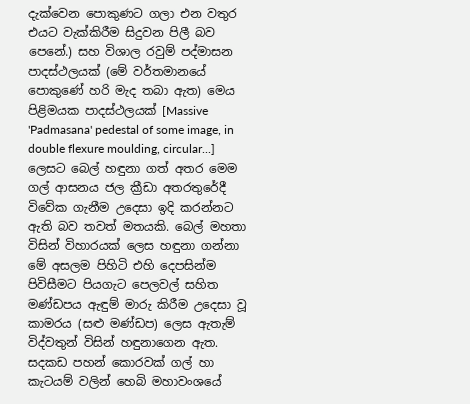දැක්වෙන පොකුණට ගලා එන වතුර එයට වැක්කිරීම සිදුවන පිලී බව පෙනේ.) සහ විශාල රවුම් පද්මාසන පාදස්ථලයක් (මේ වර්තමානයේ පොකුණේ හරි මැද තබා ඇත) මෙය පිළිමයක පාදස්ථලයක් [Massive 'Padmasana' pedestal of some image, in double flexure moulding, circular...] ලෙසට බෙල් හඳුනා ගත් අතර මෙම ගල් ආසනය ජල ක්‍රීඩා අතරතුරේදී විවේක ගැනීම උදෙසා ඉදි කරන්නට ඇති බව තවත් මතයකි. බෙල් මහතා විසින් විහාරයක් ලෙස හඳුනා ගන්නා මේ අසලම පිහිටි එහි දෙපසින්ම පිවිසීමට පියගැට පෙලවල් සහිත මණ්ඩපය ඇඳුම් මාරු කිරීම උදෙසා වූ කාමරය (සළු මණ්ඩප) ලෙස ඇතැම් විද්වතුන් විසින් හඳුනාගෙන ඇත. සදකඩ පහන් කොරවක් ගල් හා කැටයම් වලින් හෙබි මහාවංශයේ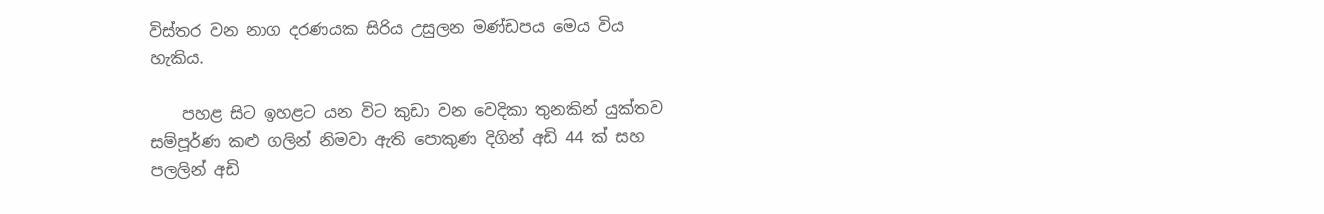විස්තර වන නාග දරණයක සිරිය උසුලන මණ්ඩපය මෙය විය හැකිය.

    පහළ සිට ඉහළට යන විට කුඩා වන වෙදිකා තුනකින් යුක්තව සම්පූර්ණ කළු ගලින් නිමවා ඇති පොකුණ දිගින් අඩි 44 ක් සහ පලලින් අඩි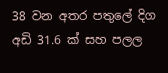38 වන අතර පතුලේ දිග අඩි 31.6 ක් සහ පලල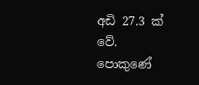අඩි 27.3 ක් වේ. පොකුණේ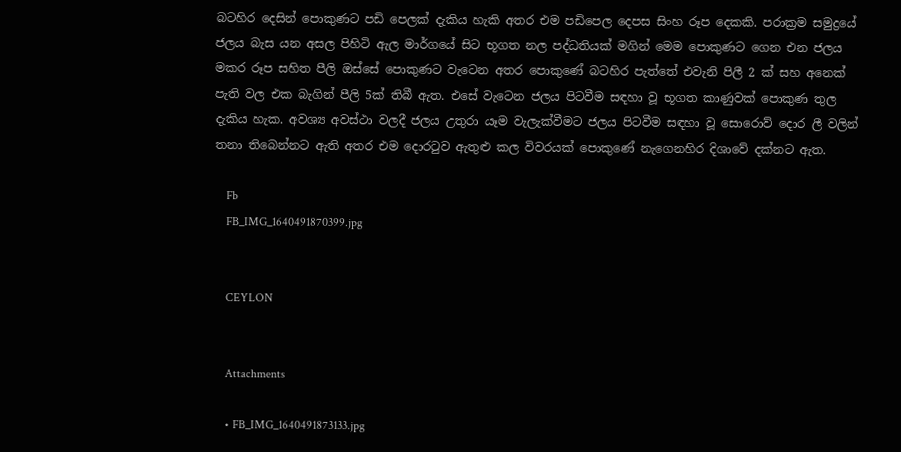බටහිර දෙසින් පොකුණට පඩි පෙලක් දැකිය හැකි අතර එම පඩිපෙල දෙපස සිංහ රූප දෙකකි. පරාක්‍රම සමුද්‍රයේ ජලය බැස යන අසල පිහිටි ඇල මාර්ගයේ සිට භූගත නල පද්ධතියක් මගින් මෙම පොකුණට ගෙන එන ජලය මකර රූප සහිත පීලි ඔස්සේ පොකුණට වැටෙන අතර පොකුණේ බටහිර පැත්තේ එවැනි පිලී 2 ක් සහ අනෙක් පැති වල එක බැගින් පීලි 5ක් තිබී ඇත. එසේ වැටෙන ජලය පිටවීම සඳහා වූ භූගත කාණුවක් පොකුණ තුල දැකිය හැක. අවශ්‍ය අවස්ථා වලදී ජලය උතුරා යෑම වැලැක්වීමට ජලය පිටවීම සඳහා වූ සොරොව් දොර ලී වලින් තනා තිබෙන්නට ඇති අතර එම දොරටුව ඇතුළු කල විවරයක් පොකුණේ නැගෙනහිර දිශාවේ දක්නට ඇත.

    Fb
    FB_IMG_1640491870399.jpg


    CEYLON


    Attachments

    • FB_IMG_1640491873133.jpg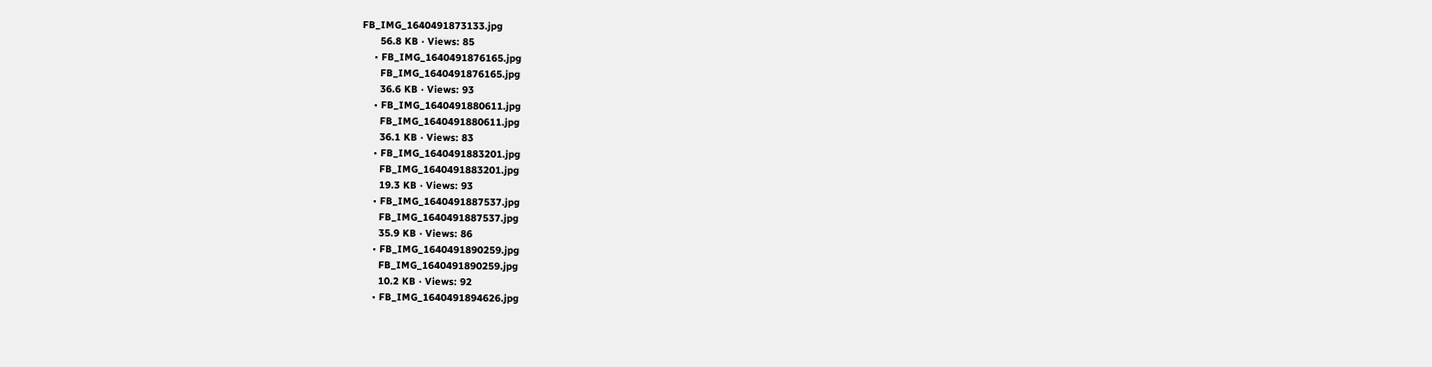FB_IMG_1640491873133.jpg
      56.8 KB · Views: 85
    • FB_IMG_1640491876165.jpg
      FB_IMG_1640491876165.jpg
      36.6 KB · Views: 93
    • FB_IMG_1640491880611.jpg
      FB_IMG_1640491880611.jpg
      36.1 KB · Views: 83
    • FB_IMG_1640491883201.jpg
      FB_IMG_1640491883201.jpg
      19.3 KB · Views: 93
    • FB_IMG_1640491887537.jpg
      FB_IMG_1640491887537.jpg
      35.9 KB · Views: 86
    • FB_IMG_1640491890259.jpg
      FB_IMG_1640491890259.jpg
      10.2 KB · Views: 92
    • FB_IMG_1640491894626.jpg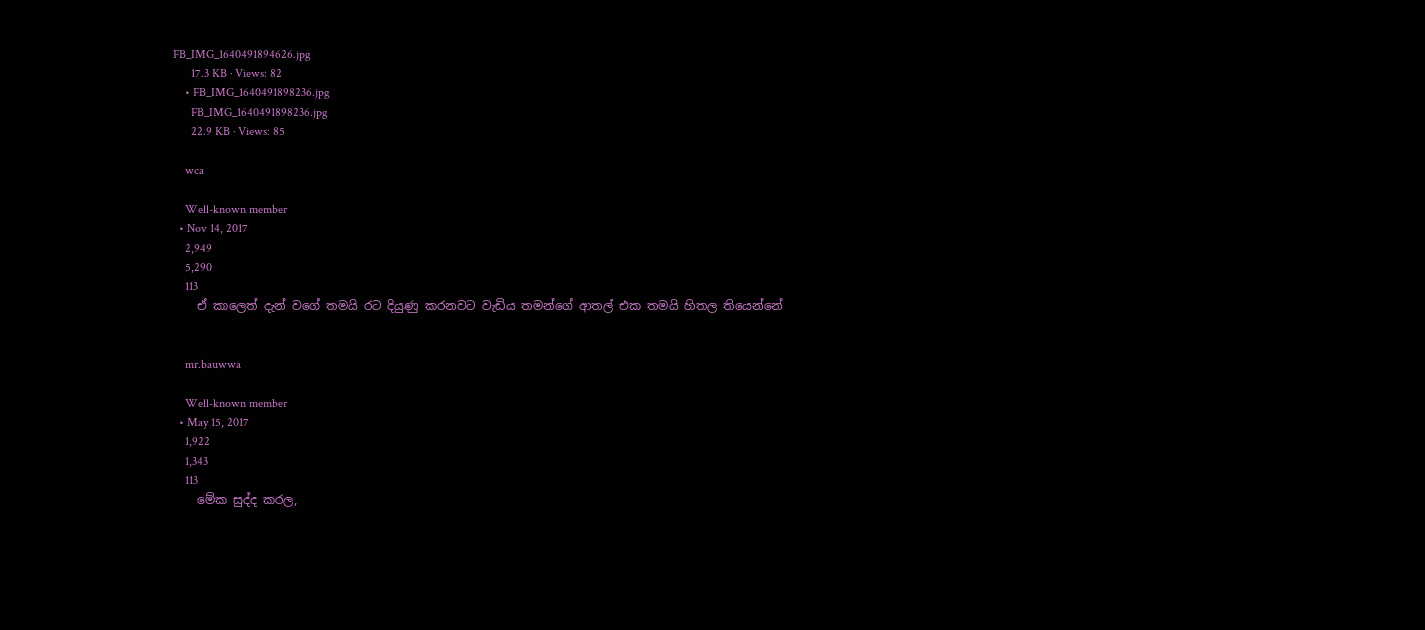FB_IMG_1640491894626.jpg
      17.3 KB · Views: 82
    • FB_IMG_1640491898236.jpg
      FB_IMG_1640491898236.jpg
      22.9 KB · Views: 85

    wca

    Well-known member
  • Nov 14, 2017
    2,949
    5,290
    113
    ඒ කාලෙත් දැන් වගේ තමයි රට දියුණු කරනවට වැඩිය තමන්ගේ ආතල් එක තමයි හිතල තියෙන්නේ


    mr.bauwwa

    Well-known member
  • May 15, 2017
    1,922
    1,343
    113
    මේක සුද්ද කරල,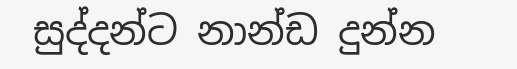සුද්දන්ට නාන්ඩ දුන්න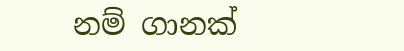නම් ගානක්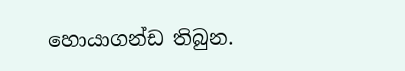හොයාගන්ඩ තිබුන.